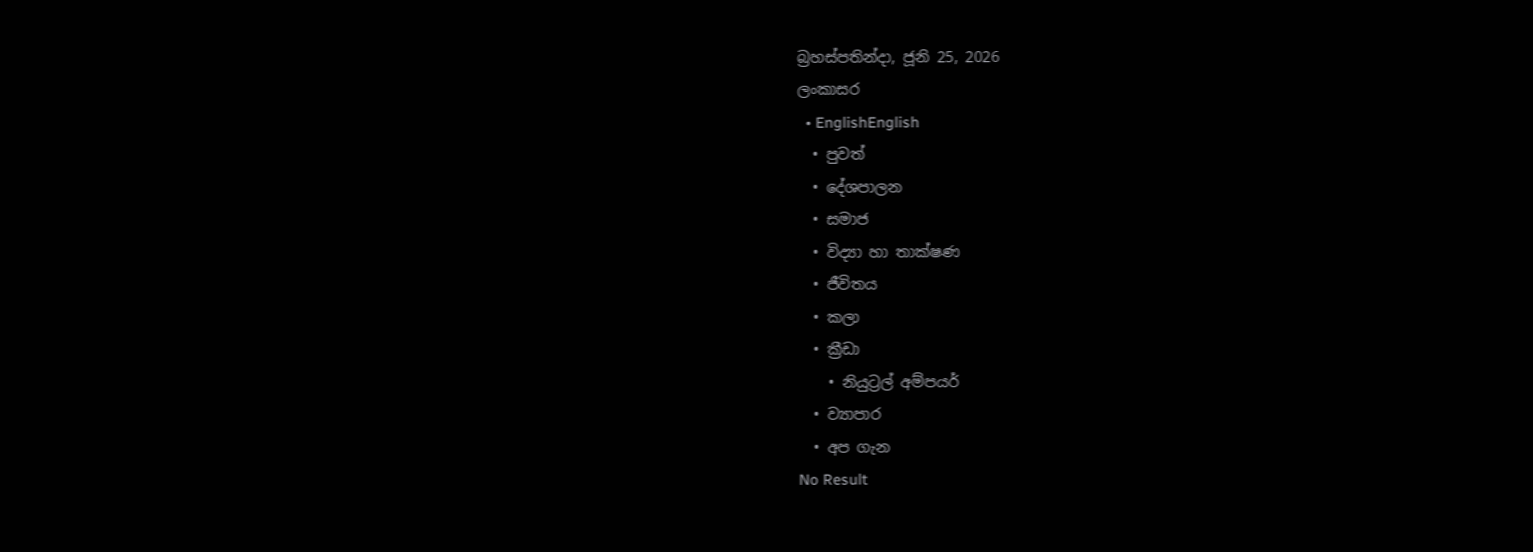බ්‍රහස්පතින්දා, ජූනි 25, 2026
ලංකාසර
  • EnglishEnglish
  • පුවත්
  • දේශපාලන
  • සමාජ
  • විද්‍යා හා තාක්ෂණ
  • ජීවිතය
  • කලා
  • ක්‍රීඩා
    • නියුට්‍රල් අම්පයර්
  • ව්‍යාපාර
  • අප ගැන
No Result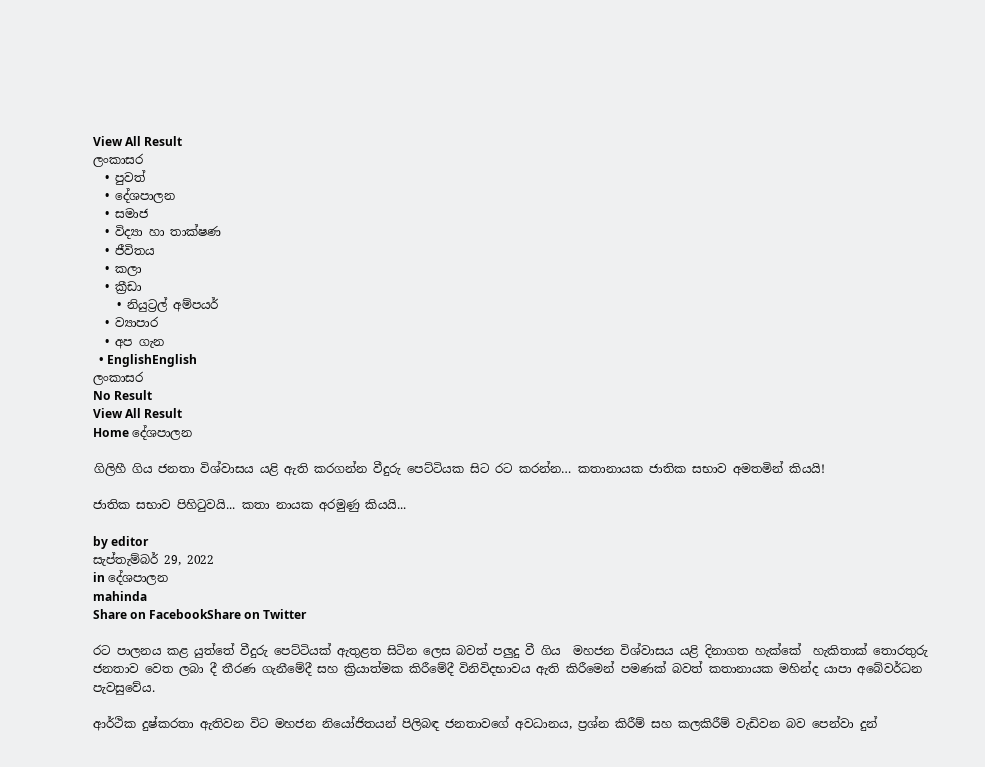View All Result
ලංකාසර
  • පුවත්
  • දේශපාලන
  • සමාජ
  • විද්‍යා හා තාක්ෂණ
  • ජීවිතය
  • කලා
  • ක්‍රීඩා
    • නියුට්‍රල් අම්පයර්
  • ව්‍යාපාර
  • අප ගැන
  • EnglishEnglish
ලංකාසර
No Result
View All Result
Home දේශපාලන

ගිලිහී ගිය ජනතා විශ්වාසය යළි ඇති කරගන්න වීදුරු පෙට්ටියක සිට රට කරන්න… කතානායක ජාතික සභාව අමතමින් කියයි!

ජාතික සභාව පිහිටුවයි... කතා නායක අරමුණු කියයි...

by editor
සැප්තැම්බර් 29, 2022
in දේශපාලන
mahinda
Share on FacebookShare on Twitter

රට පාලනය කළ යුත්තේ වීදුරු පෙට්ටියක් ඇතුළත සිටින ලෙස බවත් පලුදු වී ගිය  මහජන විශ්වාසය යළි දිනාගත හැක්කේ  හැකිතාක් තොරතුරු ජනතාව වෙත ලබා දී තීරණ ගැනීමේදී සහ ක්‍රියාත්මක කිරීමේදී විනිවිදභාවය ඇති කිරීමෙන් පමණක් බවත් කතානායක මහින්ද යාපා අබේවර්ධන පැවසුවේය.

ආර්ථික දුෂ්කරතා ඇතිවන විට මහජන නියෝජිතයන් පිලිබඳ ජනතාවගේ අවධානය, ප්‍රශ්න කිරීම් සහ කලකිරීම් වැඩිවන බව පෙන්වා දුන්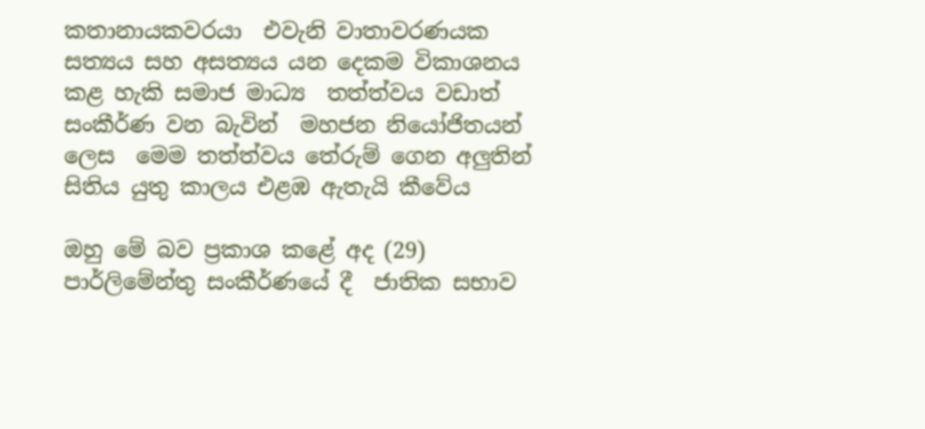කතානායකවරයා  එවැනි වාතාවරණයක සත්‍යය සහ අසත්‍යය යන දෙකම විකාශනය කළ හැකි සමාජ මාධ්‍ය  තත්ත්වය වඩාත් සංකීර්ණ වන බැවින්  මහජන නියෝජිතයන් ලෙස  මෙම තත්ත්වය තේරුම් ගෙන අලුතින් සිතිය යුතු කාලය එළඹ ඇතැයි කීවේය

ඔහු මේ බව ප්‍රකාශ කළේ අද (29) පාර්ලිමේන්තු සංකීර්ණයේ දී  ජාතික සභාව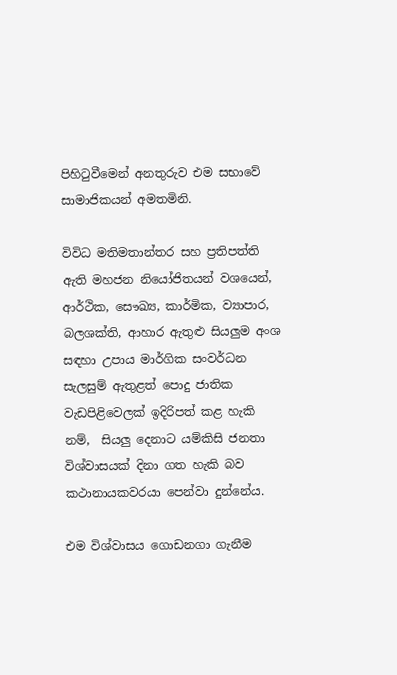පිහිටුවීමෙන් අනතුරුව එම සභාවේ සාමාජිකයන් අමතමිනි.

විවිධ මතිමතාන්තර සහ ප්‍රතිපත්ති ඇති මහජන නියෝජිතයන් වශයෙන්, ආර්ථික, සෞඛ්‍ය, කාර්මික, ව්‍යාපාර, බලශක්ති, ආහාර ඇතුළු සියලුම අංශ සඳහා උපාය මාර්ගික සංවර්ධන සැලසුම් ඇතුළත් පොදු ජාතික වැඩපිළිවෙලක් ඉදිරිපත් කළ හැකි නම්,  සියලු දෙනාට යම්කිසි ජනතා විශ්වාසයක් දිනා ගත හැකි බව කථානායකවරයා පෙන්වා දුන්නේය.

එම විශ්වාසය ගොඩනගා ගැනීම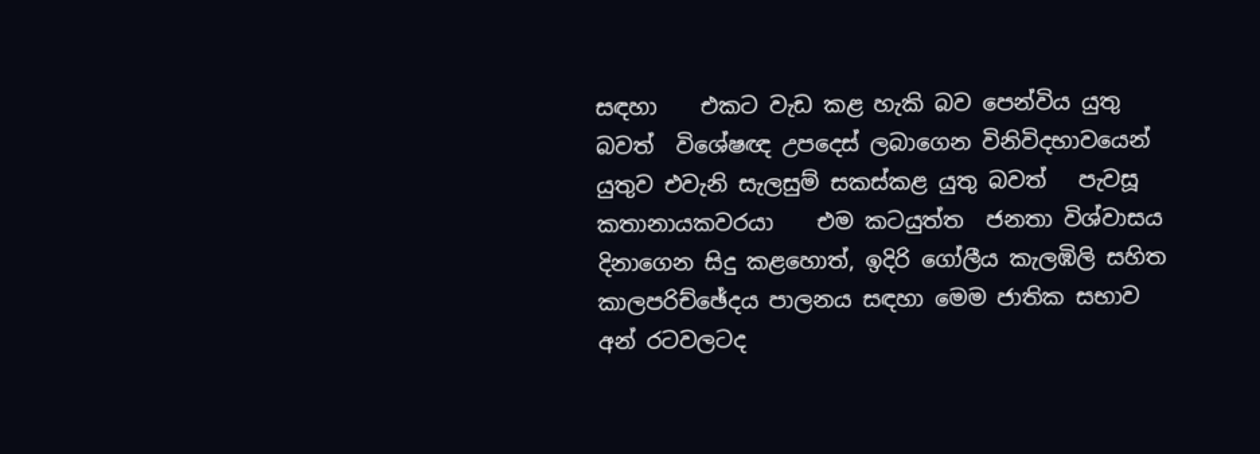සඳහා    එකට වැඩ කළ හැකි බව පෙන්විය යුතු බවත්  විශේෂඥ උපදෙස් ලබාගෙන විනිවිදභාවයෙන් යුතුව එවැනි සැලසුම් සකස්කළ යුතු බවත්   පැවසූ කතානායකවරයා    එම කටයුත්ත  ජනතා විශ්වාසය දිනාගෙන සිදු කළහොත්, ඉදිරි ගෝලීය කැලඹිලි සහිත කාලපරිච්ඡේදය පාලනය සඳහා මෙම ජාතික සභාව අන් රටවලටද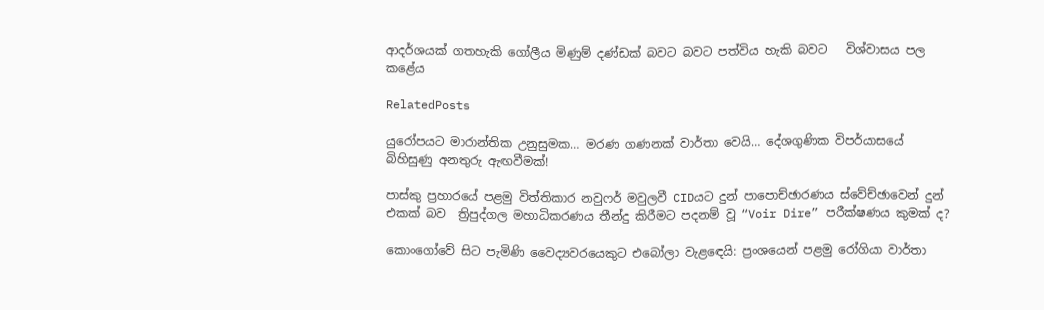ආදර්ශයක් ගතහැකි ගෝලීය මිණුම් දණ්ඩක් බවට බවට පත්විය හැකි බවට   විශ්වාසය පල කළේය

RelatedPosts

යුරෝපයට මාරාන්තික උනුසුමක… මරණ ගණනක් වාර්තා වෙයි… දේශගුණික විපර්යාසයේ බිහිසුණු අනතුරු ඇඟවීමක්!

පාස්කු ප්‍රහාරයේ පළමු විත්තිකාර නවුෆර් මවුලවී CIDයට දුන් පාපොච්ඡාරණය ස්වේච්ඡාවෙන් දුන් එකක් බව  ත්‍රිපුද්ගල මහාධිකරණය තීන්දු කිරීමට පදනම් වූ “Voir Dire” පරීක්ෂණය කුමක් ද?

කොංගෝවේ සිට පැමිණි වෛද්‍යවරයෙකුට එබෝලා වැළඳෙයි: ප්‍රංශයෙන් පළමු රෝගියා වාර්තා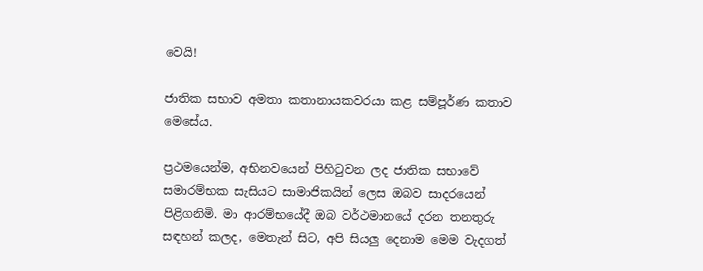වෙයි!

ජාතික සභාව අමතා කතානායකවරයා කළ සම්පූර්ණ කතාව මෙසේය.

ප්‍රථමයෙන්ම, අභිනවයෙන් පිහිටුවන ලද ජාතික සභාවේ සමාරම්භක සැසියට සාමාජිකයින් ලෙස ඔබව සාදරයෙන් පිළිගනිමි. මා ආරම්භයේදී ඔබ වර්ථමානයේ දරන තනතුරු සඳහන් කලද, මෙතැන් සිට, අපි සියලු දෙනාම මෙම වැදගත්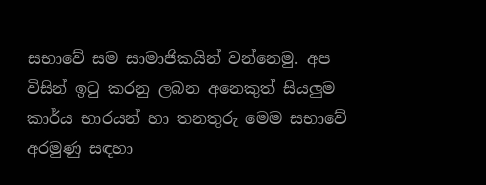සභාවේ සම සාමාජිකයින් වන්නෙමු. අප විසින් ඉටු කරනු ලබන අනෙකුත් සියලුම කාර්ය භාරයන් හා තනතුරු මෙම සභාවේ අරමුණු සඳහා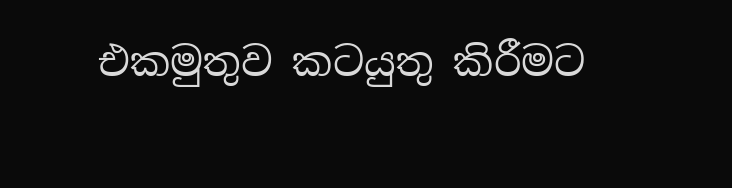එකමුතුව කටයුතු කිරීමට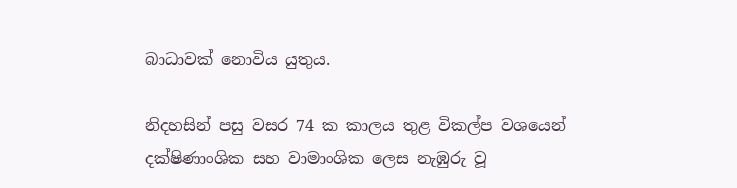බාධාවක් නොවිය යුතුය.

නිදහසින් පසු වසර 74 ක කාලය තුළ විකල්ප වශයෙන් දක්ෂිණාංශික සහ වාමාංශික ලෙස නැඹුරු වූ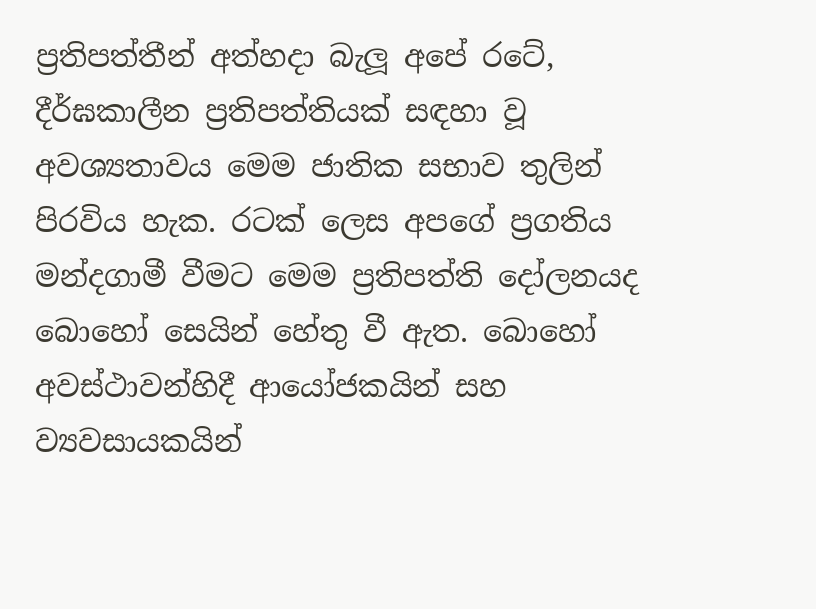ප්‍රතිපත්තීන් අත්හදා බැලූ අපේ රටේ, දීර්ඝකාලීන ප්‍රතිපත්තියක් සඳහා වූ අවශ්‍යතාවය මෙම ජාතික සභාව තුලින් පිරවිය හැක. රටක් ලෙස අපගේ ප්‍රගතිය මන්දගාමී වීමට මෙම ප්‍රතිපත්ති දෝලනයද බොහෝ සෙයින් හේතු වී ඇත. බොහෝ අවස්ථාවන්හිදී ආයෝජකයින් සහ ව්‍යවසායකයින්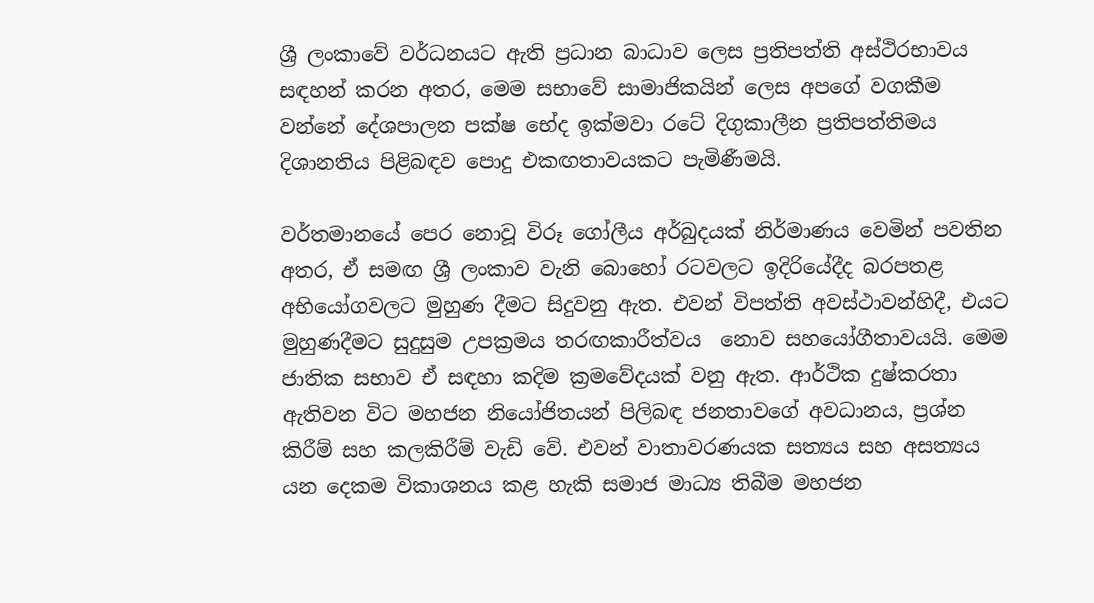ශ්‍රී ලංකාවේ වර්ධනයට ඇති ප්‍රධාන බාධාව ලෙස ප්‍රතිපත්ති අස්ථිරභාවය සඳහන් කරන අතර, මෙම සභාවේ සාමාජිකයින් ලෙස අපගේ වගකීම වන්නේ දේශපාලන පක්ෂ භේද ඉක්මවා රටේ දිගුකාලීන ප්‍රතිපත්තිමය දිශානතිය පිළිබඳව පොදු එකඟතාවයකට පැමිණීමයි.

වර්තමානයේ පෙර නොවූ විරූ ගෝලීය අර්බුදයක් නිර්මාණය වෙමින් පවතින අතර, ඒ සමඟ ශ්‍රී ලංකාව වැනි බොහෝ රටවලට ඉදිරියේදීද බරපතළ අභියෝගවලට මුහුණ දීමට සිදුවනු ඇත. එවන් විපත්ති අවස්ථාවන්හිදී, එයට මුහුණදීමට සුදුසුම උපක්‍රමය තරඟකාරීත්වය  නොව සහයෝගීතාවයයි. මෙම ජාතික සභාව ඒ සඳහා කදිම ක්‍රමවේදයක් වනු ඇත. ආර්ථික දුෂ්කරතා ඇතිවන විට මහජන නියෝජිතයන් පිලිබඳ ජනතාවගේ අවධානය, ප්‍රශ්න කිරීම් සහ කලකිරීම් වැඩි වේ. එවන් වාතාවරණයක සත්‍යය සහ අසත්‍යය යන දෙකම විකාශනය කළ හැකි සමාජ මාධ්‍ය තිබීම මහජන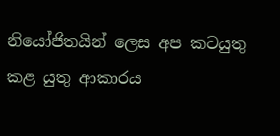නියෝජිතයින් ලෙස අප කටයුතු කළ යුතු ආකාරය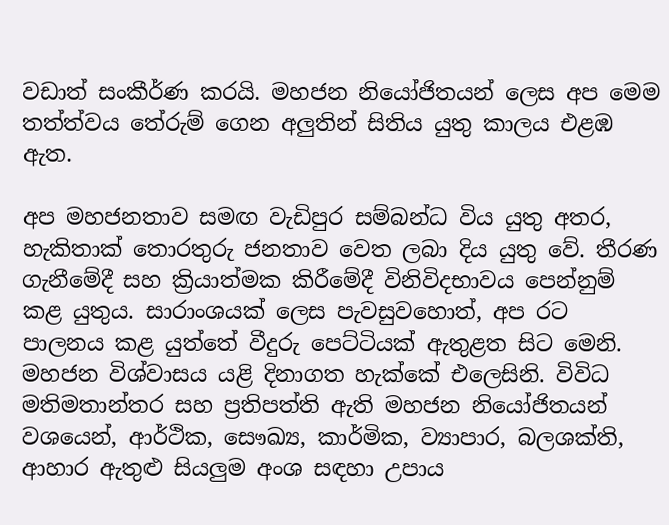වඩාත් සංකීර්ණ කරයි. මහජන නියෝජිතයන් ලෙස අප මෙම තත්ත්වය තේරුම් ගෙන අලුතින් සිතිය යුතු කාලය එළඹ ඇත.

අප මහජනතාව සමඟ වැඩිපුර සම්බන්ධ විය යුතු අතර, හැකිතාක් තොරතුරු ජනතාව වෙත ලබා දිය යුතු වේ. තීරණ ගැනීමේදී සහ ක්‍රියාත්මක කිරීමේදී විනිවිදභාවය පෙන්නුම් කළ යුතුය. සාරාංශයක් ලෙස පැවසුවහොත්, අප රට පාලනය කළ යුත්තේ වීදුරු පෙට්ටියක් ඇතුළත සිට මෙනි. මහජන විශ්වාසය යළි දිනාගත හැක්කේ එලෙසිනි. විවිධ මතිමතාන්තර සහ ප්‍රතිපත්ති ඇති මහජන නියෝජිතයන් වශයෙන්, ආර්ථික, සෞඛ්‍ය, කාර්මික, ව්‍යාපාර, බලශක්ති, ආහාර ඇතුළු සියලුම අංශ සඳහා උපාය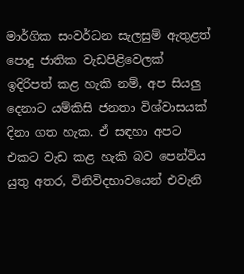මාර්ගික සංවර්ධන සැලසුම් ඇතුළත් පොදු ජාතික වැඩපිළිවෙලක් ඉදිරිපත් කළ හැකි නම්, අප සියලු දෙනාට යම්කිසි ජනතා විශ්වාසයක් දිනා ගත හැක. ඒ සඳහා අපට එකට වැඩ කළ හැකි බව පෙන්විය යුතු අතර, විනිවිදභාවයෙන් එවැනි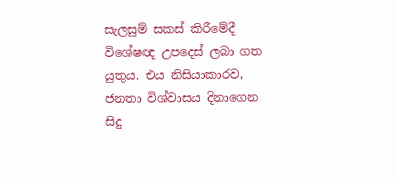සැලසුම් සකස් කිරීමේදී විශේෂඥ උපදෙස් ලබා ගත යුතුය. එය නිසියාකාරව, ජනතා විශ්වාසය දිනාගෙන සිදු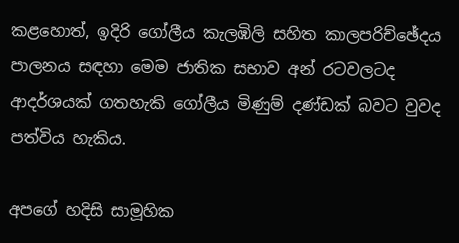කළහොත්, ඉදිරි ගෝලීය කැලඹිලි සහිත කාලපරිච්ඡේදය පාලනය සඳහා මෙම ජාතික සභාව අන් රටවලටද  ආදර්ශයක් ගතහැකි ගෝලීය මිණුම් දණ්ඩක් බවට වුවද පත්විය හැකිය.

අපගේ හදිසි සාමූහික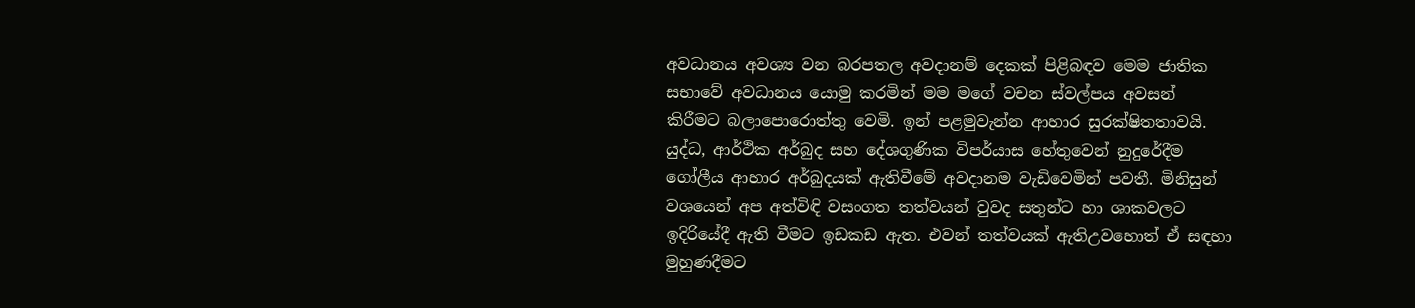අවධානය අවශ්‍ය වන බරපතල අවදානම් දෙකක් පිළිබඳව මෙම ජාතික සභාවේ අවධානය යොමු කරමින් මම මගේ වචන ස්වල්පය අවසන් කිරීමට බලාපොරොත්තු වෙමි. ඉන් පළමුවැන්න ආහාර සුරක්ෂිතතාවයි. යුද්ධ, ආර්ථික අර්බුද සහ දේශගුණික විපර්යාස හේතුවෙන් නුදුරේදීම ගෝලීය ආහාර අර්බුදයක් ඇතිවීමේ අවදානම වැඩිවෙමින් පවතී. මිනිසුන් වශයෙන් අප අත්විඳි වසංගත තත්වයන් වුවද සතුන්ට හා ශාකවලට ඉදිරියේදී ඇති වීමට ඉඩකඩ ඇත. එවන් තත්වයක් ඇතිඋවහොත් ඒ සඳහා මුහුණදීමට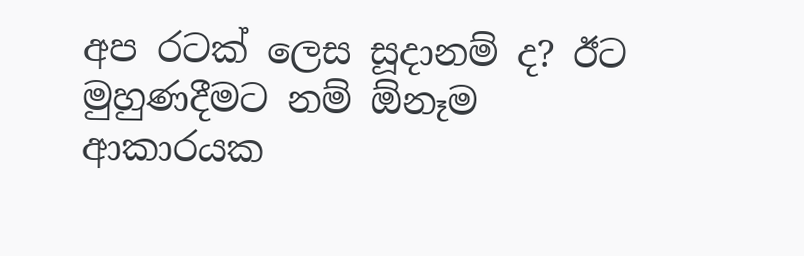අප රටක් ලෙස සූදානම් ද? ඊට මුහුණදීමට නම් ඕනෑම ආකාරයක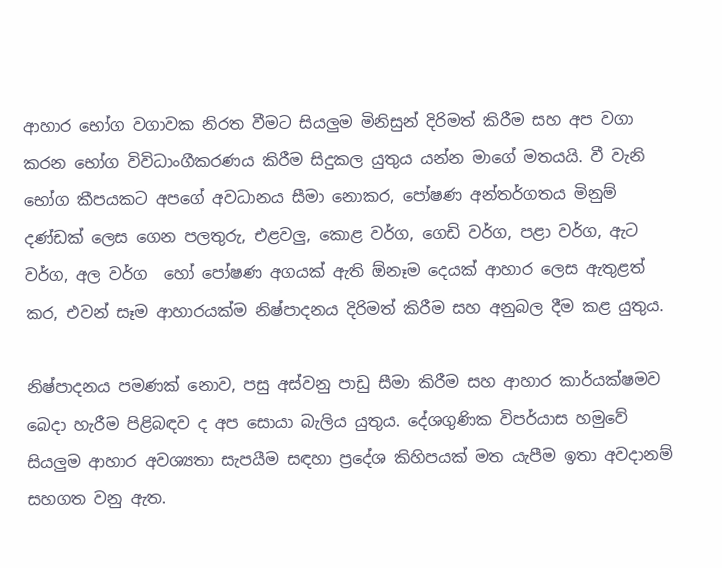ආහාර භෝග වගාවක නිරත වීමට සියලුම මිනිසුන් දිරිමත් කිරීම සහ අප වගා කරන භෝග විවිධාංගීකරණය කිරීම සිදුකල යුතුය යන්න මාගේ මතයයි. වී වැනි භෝග කීපයකට අපගේ අවධානය සීමා නොකර, පෝෂණ අන්තර්ගතය මිනුම් දණ්ඩක් ලෙස ගෙන පලතුරු, එළවලු, කොළ වර්ග, ගෙඩි වර්ග, පළා වර්ග, ඇට වර්ග, අල වර්ග  හෝ පෝෂණ අගයක් ඇති ඕනෑම දෙයක් ආහාර ලෙස ඇතුළත් කර, එවන් සෑම ආහාරයක්ම නිෂ්පාදනය දිරිමත් කිරීම සහ අනුබල දීම කළ යුතුය.

නිෂ්පාදනය පමණක් නොව, පසු අස්වනු පාඩු සීමා කිරීම සහ ආහාර කාර්යක්ෂමව බෙදා හැරීම පිළිබඳව ද අප සොයා බැලිය යුතුය. දේශගුණික විපර්යාස හමුවේ සියලුම ආහාර අවශ්‍යතා සැපයීම සඳහා ප්‍රදේශ කිහිපයක් මත යැපීම ඉතා අවදානම් සහගත වනු ඇත.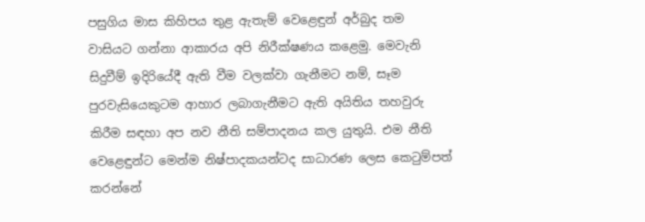පසුගිය මාස කිහිපය තුළ ඇතැම් වෙළෙඳුන් අර්බුද තම වාසියට ගන්නා ආකාරය අපි නිරීක්ෂණය කළෙමු. මෙවැනි  සිදුවීම් ඉදිරියේදී ඇති වීම වලක්වා ගැනීමට නම්, සෑම පුරවැසියෙකුටම ආහාර ලබාගැනීමට ඇති අයිතිය තහවුරු කිරීම සඳහා අප නව නීති සම්පාදනය කල යුතුයි. එම නීති වෙළෙඳුන්ට මෙන්ම නිෂ්පාදකයන්ටද සාධාරණ ලෙස කෙටුම්පත් කරන්නේ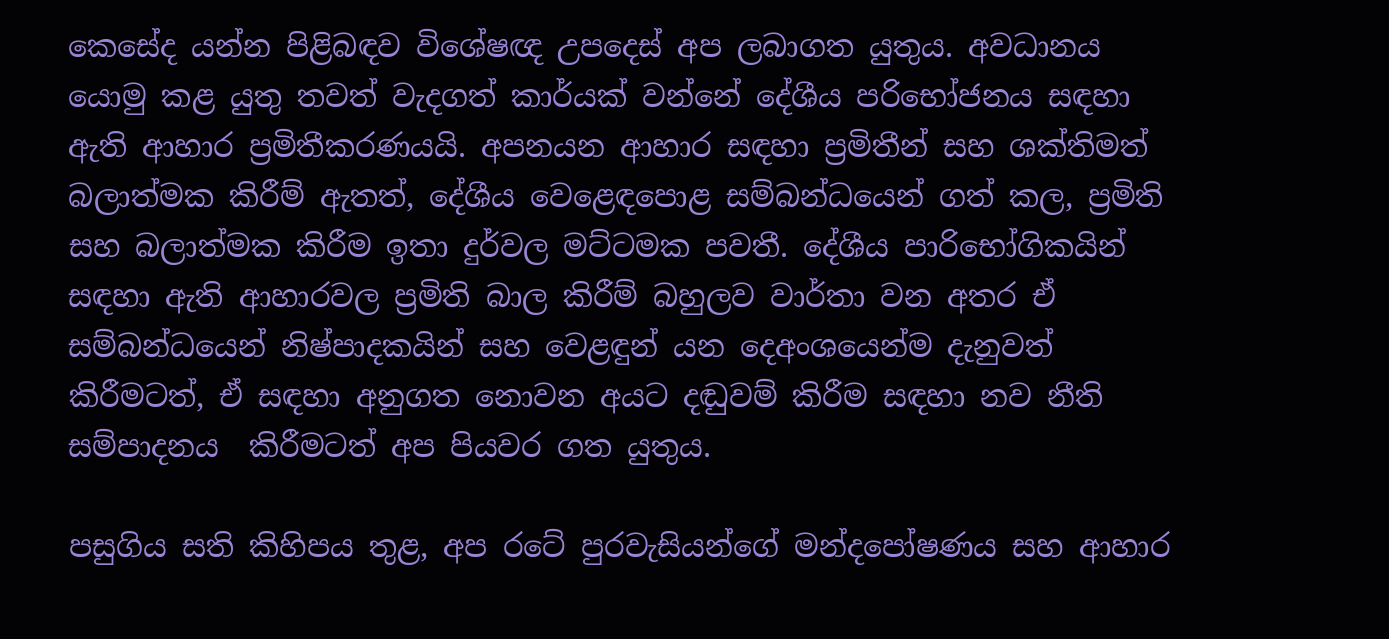කෙසේද යන්න පිළිබඳව විශේෂඥ උපදෙස් අප ලබාගත යුතුය. අවධානය යොමු කළ යුතු තවත් වැදගත් කාර්යක් වන්නේ දේශීය පරිභෝජනය සඳහා ඇති ආහාර ප්‍රමිතීකරණයයි. අපනයන ආහාර සඳහා ප්‍රමිතීන් සහ ශක්තිමත් බලාත්මක කිරීම් ඇතත්, දේශීය වෙළෙඳපොළ සම්බන්ධයෙන් ගත් කල, ප්‍රමිති සහ බලාත්මක කිරීම ඉතා දුර්වල මට්ටමක පවතී. දේශීය පාරිභෝගිකයින් සඳහා ඇති ආහාරවල ප්‍රමිති බාල කිරීම් බහුලව වාර්තා වන අතර ඒ සම්බන්ධයෙන් නිෂ්පාදකයින් සහ වෙළඳුන් යන දෙඅංශයෙන්ම දැනුවත් කිරීමටත්, ඒ සඳහා අනුගත නොවන අයට දඬුවම් කිරීම සඳහා නව නීති සම්පාදනය  කිරීමටත් අප පියවර ගත යුතුය.

පසුගිය සති කිහිපය තුළ, අප රටේ පුරවැසියන්ගේ මන්දපෝෂණය සහ ආහාර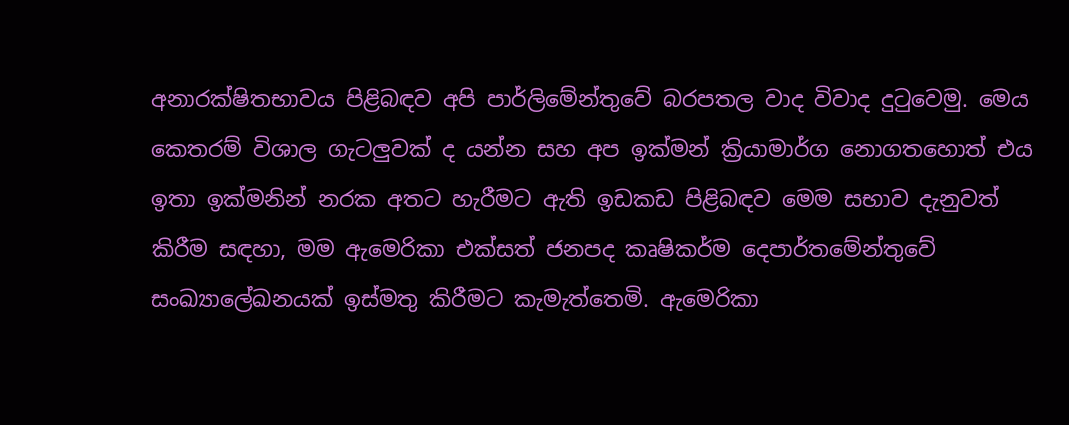අනාරක්ෂිතභාවය පිළිබඳව අපි පාර්ලිමේන්තුවේ බරපතල වාද විවාද දුටුවෙමු. මෙය කෙතරම් විශාල ගැටලුවක් ද යන්න සහ අප ඉක්මන් ක්‍රියාමාර්ග නොගතහොත් එය ඉතා ඉක්මනින් නරක අතට හැරීමට ඇති ඉඩකඩ පිළිබඳව මෙම සභාව දැනුවත් කිරීම සඳහා, මම ඇමෙරිකා එක්සත් ජනපද කෘෂිකර්ම දෙපාර්තමේන්තුවේ සංඛ්‍යාලේඛනයක් ඉස්මතු කිරීමට කැමැත්තෙමි. ඇමෙරිකා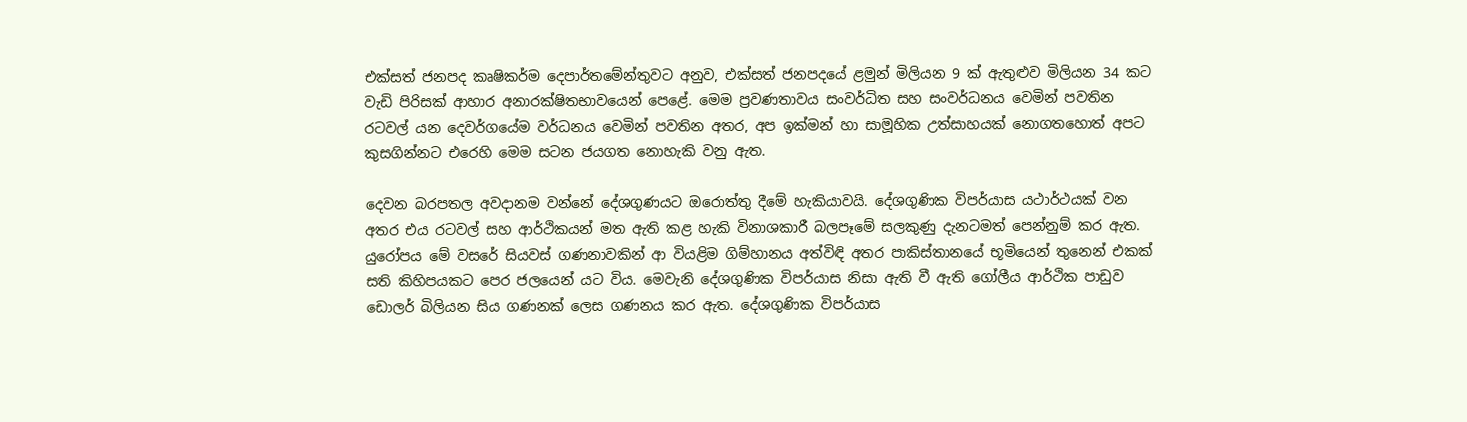එක්සත් ජනපද කෘෂිකර්ම දෙපාර්තමේන්තුවට අනුව, එක්සත් ජනපදයේ ළමුන් මිලියන 9 ක් ඇතුළුව මිලියන 34 කට වැඩි පිරිසක් ආහාර අනාරක්ෂිතභාවයෙන් පෙළේ. මෙම ප්‍රවණතාවය සංවර්ධිත සහ සංවර්ධනය වෙමින් පවතින රටවල් යන දෙවර්ගයේම වර්ධනය වෙමින් පවතින අතර, අප ඉක්මන් හා සාමූහික උත්සාහයක් නොගතහොත් අපට කුසගින්නට එරෙහි මෙම සටන ජයගත නොහැකි වනු ඇත.

දෙවන බරපතල අවදානම වන්නේ දේශගුණයට ඔරොත්තු දීමේ හැකියාවයි. දේශගුණික විපර්යාස යථාර්ථයක් වන අතර එය රටවල් සහ ආර්ථිකයන් මත ඇති කළ හැකි විනාශකාරී බලපෑමේ සලකුණු දැනටමත් පෙන්නුම් කර ඇත. යුරෝපය මේ වසරේ සියවස් ගණනාවකින් ආ වියළිම ගිම්හානය අත්විඳි අතර පාකිස්තානයේ භූමියෙන් තුනෙන් එකක් සති කිහිපයකට පෙර ජලයෙන් යට විය. මෙවැනි දේශගුණික විපර්යාස නිසා ඇති වී ඇති ගෝලීය ආර්ථික පාඩුව ඩොලර් බිලියන සිය ගණනක් ලෙස ගණනය කර ඇත. දේශගුණික විපර්යාස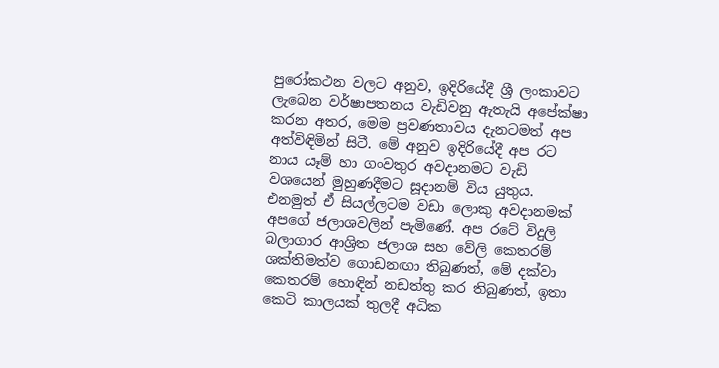පුරෝකථන වලට අනුව, ඉදිරියේදී ශ්‍රී ලංකාවට ලැබෙන වර්ෂාපතනය වැඩිවනු ඇතැයි අපේක්ෂා කරන අතර, මෙම ප්‍රවණතාවය දැනටමත් අප අත්විඳිමින් සිටී. මේ අනුව ඉදිරියේදී අප රට නාය යෑම් හා ගංවතුර අවදානමට වැඩි වශයෙන් මුහුණදීමට සූදානම් විය යුතුය. එනමුත් ඒ සියල්ලටම වඩා ලොකු අවදානමක් අපගේ ජලාශවලින් පැමිණේ. අප රටේ විදුලි බලාගාර ආශ්‍රිත ජලාශ සහ වේලි කෙතරම් ශක්තිමත්ව ගොඩනඟා තිබුණත්, මේ දක්වා කෙතරම් හොඳින් නඩත්තු කර තිබුණත්, ඉතා කෙටි කාලයක් තුලදී අධික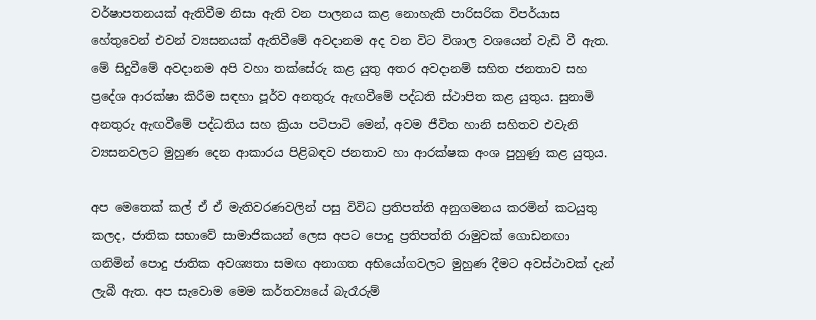වර්ෂාපතනයක් ඇතිවීම නිසා ඇති වන පාලනය කළ නොහැකි පාරිසරික විපර්යාස හේතුවෙන් එවන් ව්‍යසනයක් ඇතිවීමේ අවදානම අද වන විට විශාල වශයෙන් වැඩි වී ඇත. මේ සිදුවීමේ අවදානම අපි වහා තක්සේරු කළ යුතු අතර අවදානම් සහිත ජනතාව සහ ප්‍රදේශ ආරක්ෂා කිරීම සඳහා පූර්ව අනතුරු ඇඟවීමේ පද්ධති ස්ථාපිත කළ යුතුය. සුනාමි අනතුරු ඇඟවීමේ පද්ධතිය සහ ක්‍රියා පටිපාටි මෙන්, අවම ජීවිත හානි සහිතව එවැනි ව්‍යසනවලට මුහුණ දෙන ආකාරය පිළිබඳව ජනතාව හා ආරක්ෂක අංශ පුහුණු කළ යුතුය.

අප මෙතෙක් කල් ඒ ඒ මැතිවරණවලින් පසු විවිධ ප්‍රතිපත්ති අනුගමනය කරමින් කටයුතු කලද, ජාතික සභාවේ සාමාජිකයන් ලෙස අපට පොදු ප්‍රතිපත්ති රාමුවක් ගොඩනඟා ගනිමින් පොදු ජාතික අවශ්‍යතා සමඟ අනාගත අභියෝගවලට මුහුණ දීමට අවස්ථාවක් දැන් ලැබී ඇත. අප සැවොම මෙම කර්තව්‍යයේ බැරෑරුම්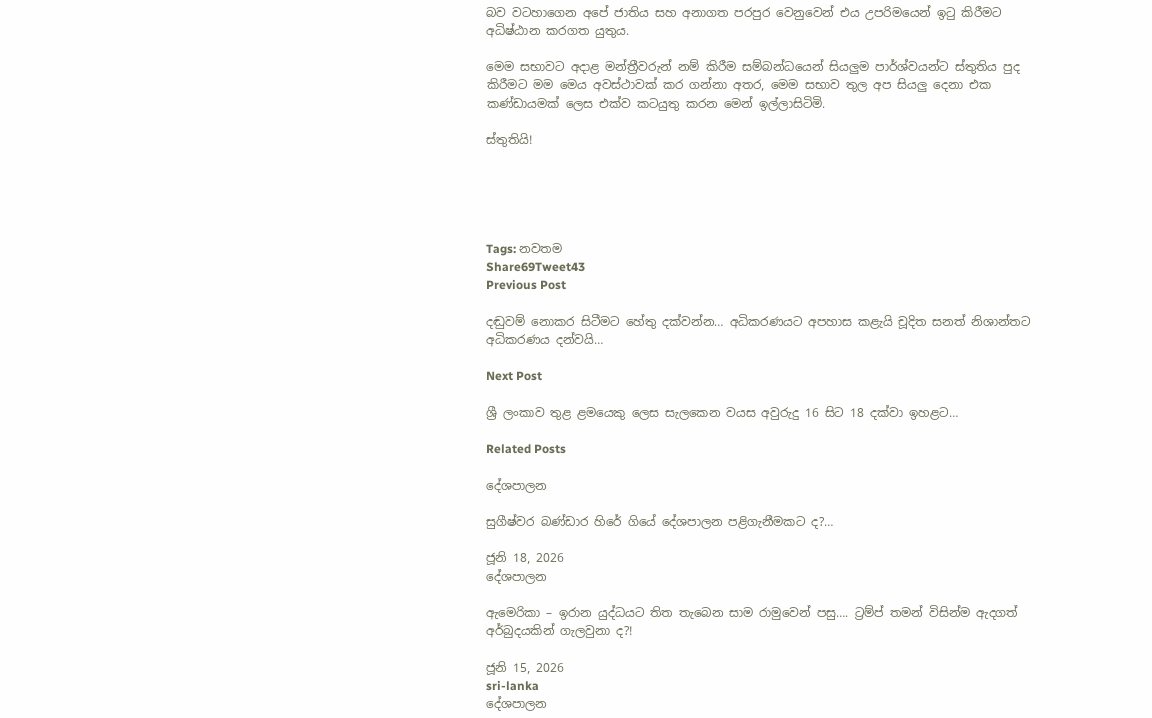බව වටහාගෙන අපේ ජාතිය සහ අනාගත පරපුර වෙනුවෙන් එය උපරිමයෙන් ඉටු කිරීමට අධිෂ්ඨාන කරගත යුතුය.

මෙම සභාවට අදාළ මන්ත්‍රීවරුන් නම් කිරීම සම්බන්ධයෙන් සියලුම පාර්ශ්වයන්ට ස්තුතිය පුද කිරීමට මම මෙය අවස්ථාවක් කර ගන්නා අතර, මෙම සභාව තුල අප සියලු දෙනා එක කණ්ඩායමක් ලෙස එක්ව කටයුතු කරන මෙන් ඉල්ලාසිටිමි.

ස්තුතියි!





Tags: නවතම
Share69Tweet43
Previous Post

දඬුවම් නොකර සිටීමට හේතු දක්වන්න… අධිකරණයට අපහාස කළැයි චූදිත සනත් නිශාන්තට අධිකරණය දන්වයි…

Next Post

ශ්‍රී ලංකාව තුළ ළමයෙකු ලෙස සැලකෙන වයස අවුරුදු 16 සිට 18 දක්වා ඉහළට…

Related Posts

දේශපාලන

සුගීෂ්වර බණ්ඩාර හිරේ ගියේ දේශපාලන පළිගැනීමකට ද?…

ජූනි 18, 2026
දේශපාලන

ඇමෙරිකා – ඉරාන යුද්ධයට තිත තැබෙන සාම රාමුවෙන් පසු…. ට්‍රම්ප් තමන් විසින්ම ඇදගත් අර්බුදයකින් ගැලවුනා ද?!

ජූනි 15, 2026
sri-lanka
දේශපාලන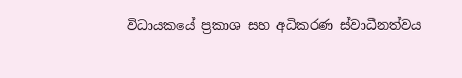විධායකයේ ප්‍රකාශ සහ අධිකරණ ස්වාධීනත්වය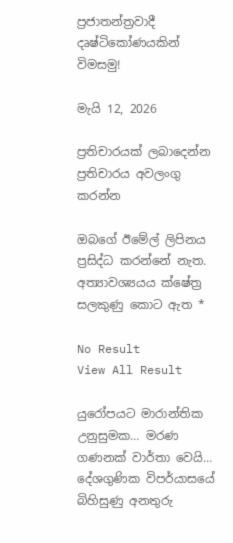ප්‍රජාතන්ත්‍රවාදී දෘෂ්ටිකෝණයකින් විමසමු!

මැයි 12, 2026

ප්‍රතිචාරයක් ලබාදෙන්න ප්‍රතිචාරය අවලංගු කරන්න

ඔබගේ ඊමේල් ලිපිනය ප්‍රසිද්ධ කරන්නේ නැත. අත්‍යාවශ්‍යයය ක්ෂේත්‍ර සලකුණු කොට ඇත *

No Result
View All Result

යුරෝපයට මාරාන්තික උනුසුමක… මරණ ගණනක් වාර්තා වෙයි… දේශගුණික විපර්යාසයේ බිහිසුණු අනතුරු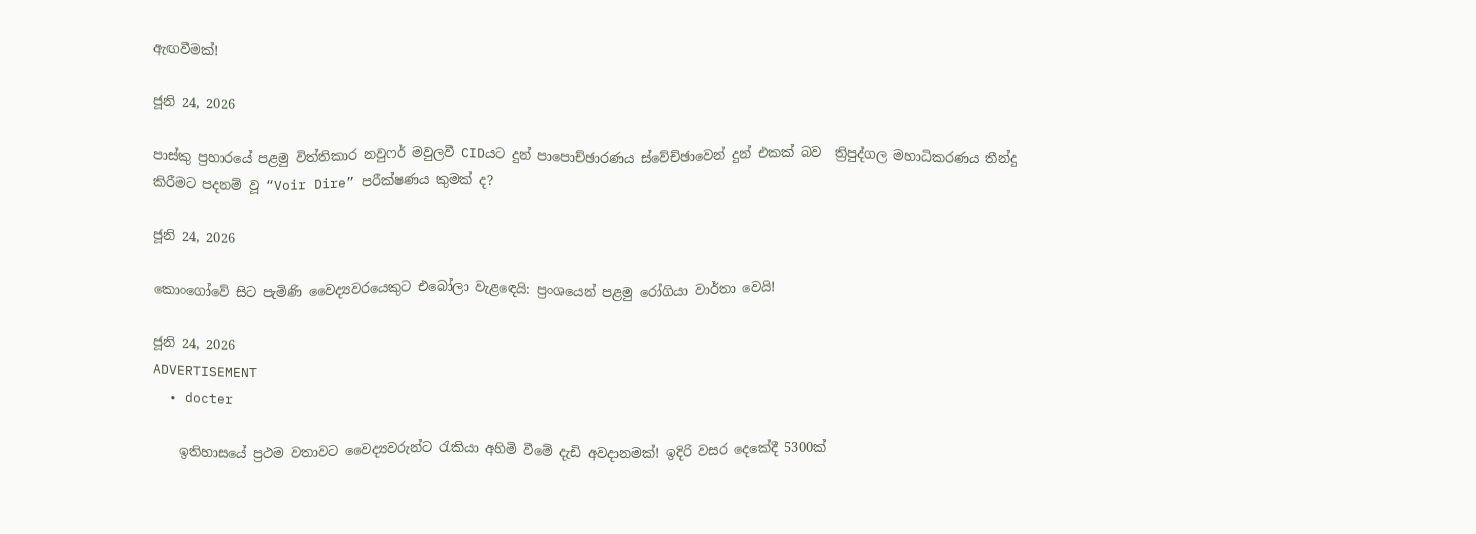ඇඟවීමක්!

ජූනි 24, 2026

පාස්කු ප්‍රහාරයේ පළමු විත්තිකාර නවුෆර් මවුලවී CIDයට දුන් පාපොච්ඡාරණය ස්වේච්ඡාවෙන් දුන් එකක් බව  ත්‍රිපුද්ගල මහාධිකරණය තීන්දු කිරීමට පදනම් වූ “Voir Dire” පරීක්ෂණය කුමක් ද?

ජූනි 24, 2026

කොංගෝවේ සිට පැමිණි වෛද්‍යවරයෙකුට එබෝලා වැළඳෙයි: ප්‍රංශයෙන් පළමු රෝගියා වාර්තා වෙයි!

ජූනි 24, 2026
ADVERTISEMENT
  • docter

    ඉතිහාසයේ ප්‍රථම වතාවට වෛද්‍යවරුන්ට රැකියා අහිමි වීමේ දැඩි අවදානමක්! ඉදිරි වසර දෙකේදී 5300ක්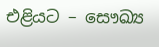එළියට – සෞඛ්‍ය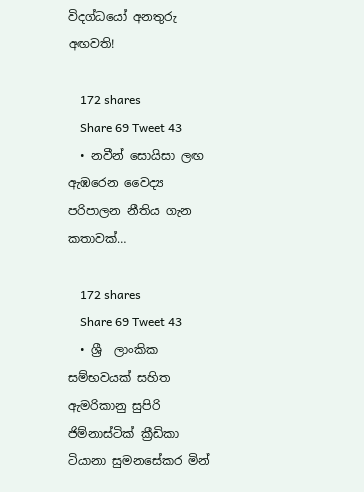විදග්ධයෝ අනතුරු අඟවති!

    172 shares
    Share 69 Tweet 43
  • නවීන් සොයිසා ලඟ ඇඹරෙන වෛද්‍ය පරිපාලන නීතිය ගැන කතාවක්…

    172 shares
    Share 69 Tweet 43
  • ශ්‍රී  ලාංකික සම්භවයක් සහිත ඇමරිකානු සුපිරි ජිම්නාස්ටික් ක්‍රීඩිකා ටියානා සුමනසේකර මින්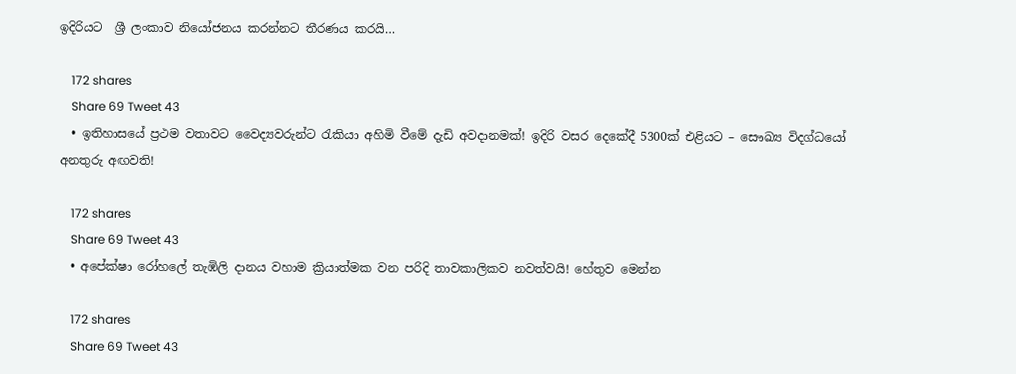ඉදිරියට  ශ්‍රී ලංකාව නියෝජනය කරන්නට තීරණය කරයි…

    172 shares
    Share 69 Tweet 43
  • ඉතිහාසයේ ප්‍රථම වතාවට වෛද්‍යවරුන්ට රැකියා අහිමි වීමේ දැඩි අවදානමක්! ඉදිරි වසර දෙකේදී 5300ක් එළියට – සෞඛ්‍ය විදග්ධයෝ අනතුරු අඟවති!

    172 shares
    Share 69 Tweet 43
  • අපේක්ෂා රෝහලේ තැඹිලි දානය වහාම ක්‍රියාත්මක වන පරිදි තාවකාලිකව නවත්වයි! හේතුව මෙන්න

    172 shares
    Share 69 Tweet 43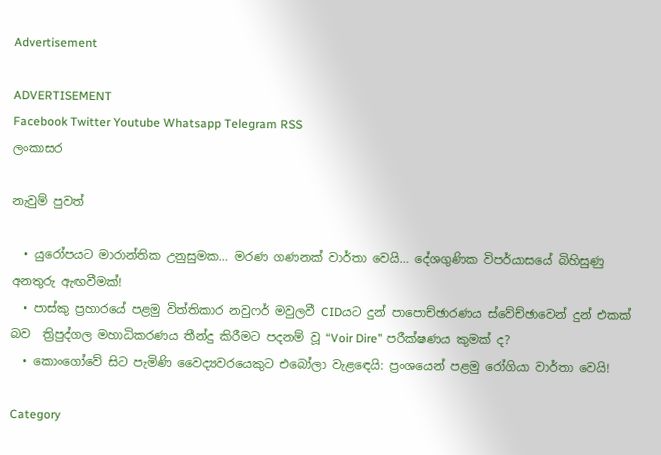Advertisement

ADVERTISEMENT
Facebook Twitter Youtube Whatsapp Telegram RSS
ලංකාසර

නැවුම් පුවත්

  • යුරෝපයට මාරාන්තික උනුසුමක… මරණ ගණනක් වාර්තා වෙයි… දේශගුණික විපර්යාසයේ බිහිසුණු අනතුරු ඇඟවීමක්!
  • පාස්කු ප්‍රහාරයේ පළමු විත්තිකාර නවුෆර් මවුලවී CIDයට දුන් පාපොච්ඡාරණය ස්වේච්ඡාවෙන් දුන් එකක් බව  ත්‍රිපුද්ගල මහාධිකරණය තීන්දු කිරීමට පදනම් වූ “Voir Dire” පරීක්ෂණය කුමක් ද?
  • කොංගෝවේ සිට පැමිණි වෛද්‍යවරයෙකුට එබෝලා වැළඳෙයි: ප්‍රංශයෙන් පළමු රෝගියා වාර්තා වෙයි!

Category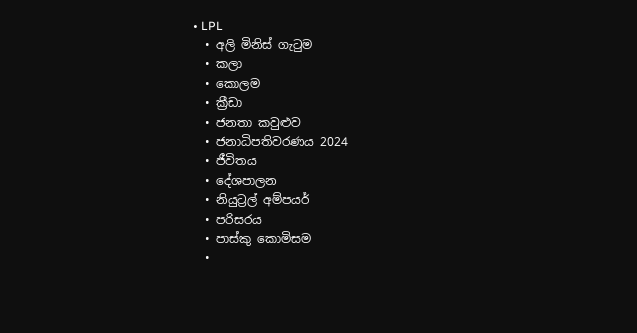• LPL
  • අලි මිනිස් ගැටුම
  • කලා
  • කොලම
  • ක්‍රීඩා
  • ජනතා කවුළුව
  • ජනාධිපතිවරණය 2024
  • ජීවිතය
  • දේශපාලන
  • නියුට්‍රල් අම්පයර්
  • පරිසරය
  • පාස්කු කොමිසම
  •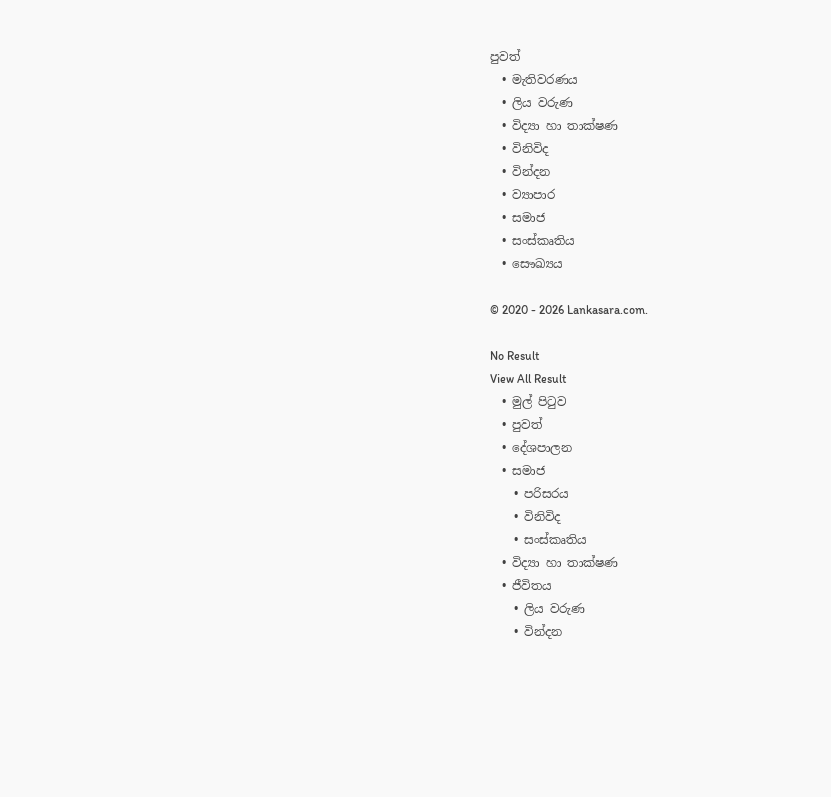පුවත්
  • මැතිවරණය
  • ලිය වරුණ
  • විද්‍යා හා තාක්ෂණ
  • විනිවිද
  • වින්දන
  • ව්‍යාපාර
  • සමාජ
  • සංස්කෘතිය
  • සෞඛ්‍යය

© 2020 - 2026 Lankasara.com.

No Result
View All Result
  • මුල් පිටුව
  • පුවත්
  • දේශපාලන
  • සමාජ
    • පරිසරය
    • විනිවිද
    • සංස්කෘතිය
  • විද්‍යා හා තාක්ෂණ
  • ජීවිතය
    • ලිය වරුණ
    • වින්දන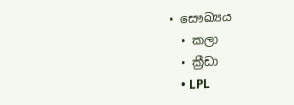• සෞඛ්‍යය
  • කලා
  • ක්‍රීඩා
    • LPL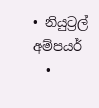• නියුට්‍රල් අම්පයර්
  •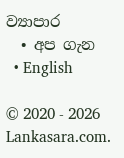ව්‍යාපාර
  • අප ගැන
  • English

© 2020 - 2026 Lankasara.com.